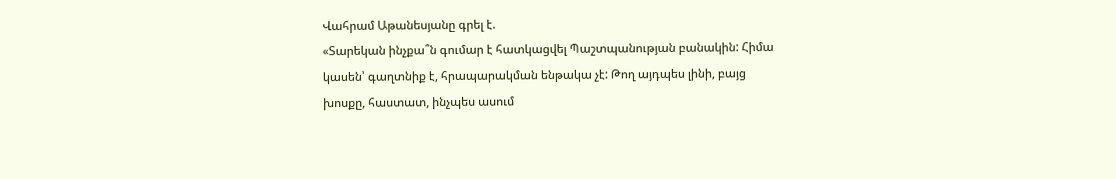Վահրամ Աթանեսյանը գրել է.
«Տարեկան ինչքա՞ն գումար է հատկացվել Պաշտպանության բանակին: Հիմա կասեն՝ գաղտնիք է, հրապարակման ենթակա չէ: Թող այդպես լինի, բայց խոսքը, հաստատ, ինչպես ասում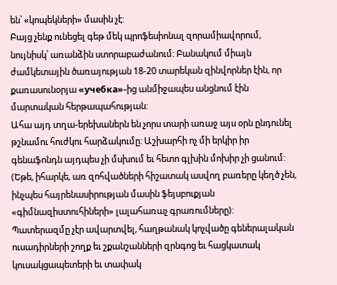են՝ «կոպեկների» մասին չէ:
Բայց չենք ունեցել գեթ մեկ պրոֆեսիոնալ զորամիավորում, նույնիսկ՝ առանձին ստորաբաժանում: Բանակում միայն ժամկետային ծառայության 18-20 տարեկան զինվորներ էին, որ քառասունօրյա «учебка»-ից անմիջապես անցնում էին մարտական հերթապահության:
Ահա այդ տղա-երեխաներն են չորս տարի առաջ այս օրն ընդունել թշնամու հուժկու հարձակումը: Աշխարհի ոչ մի երկիր իր գենաֆոնդն այդպես չի մսխում եւ հետո գլխին մոխիր չի ցանում:
(Եթե, իհարկե, առ զոհվածների հիշատակ ասվող բառերը կեղծ չեն, ինչպես հայրենասիրության մասին ֆեյսբուքյան «գիմնազիստուհիների» լալահառաչ գրառումները):
Պատերազմը չէր ավարտվել, հաղթանակ կոչվածը գեներալական ուսադիրների շողք եւ շքանշանների զրնգոց եւ հացկատակ կուսակցապետերի եւ տափակ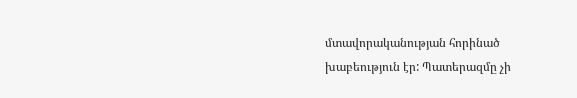մտավորականության հորինած խաբեություն էր: Պատերազմը չի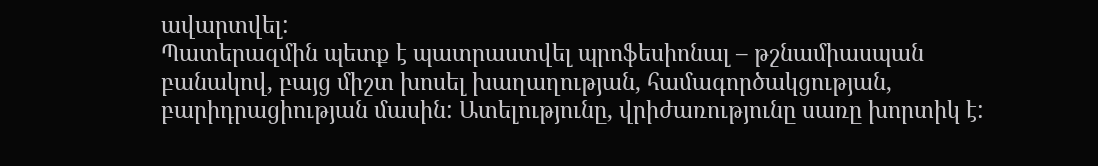ավարտվել:
Պատերազմին պետք է պատրաստվել պրոֆեսիոնալ – թշնամիասպան բանակով, բայց միշտ խոսել խաղաղության, համագործակցության, բարիդրացիության մասին: Ատելությունը, վրիժառությունը սառը խորտիկ է: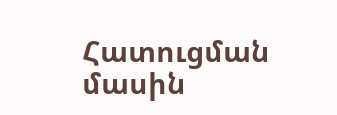Հատուցման մասին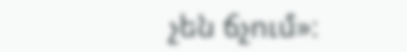չեն ճչում»։